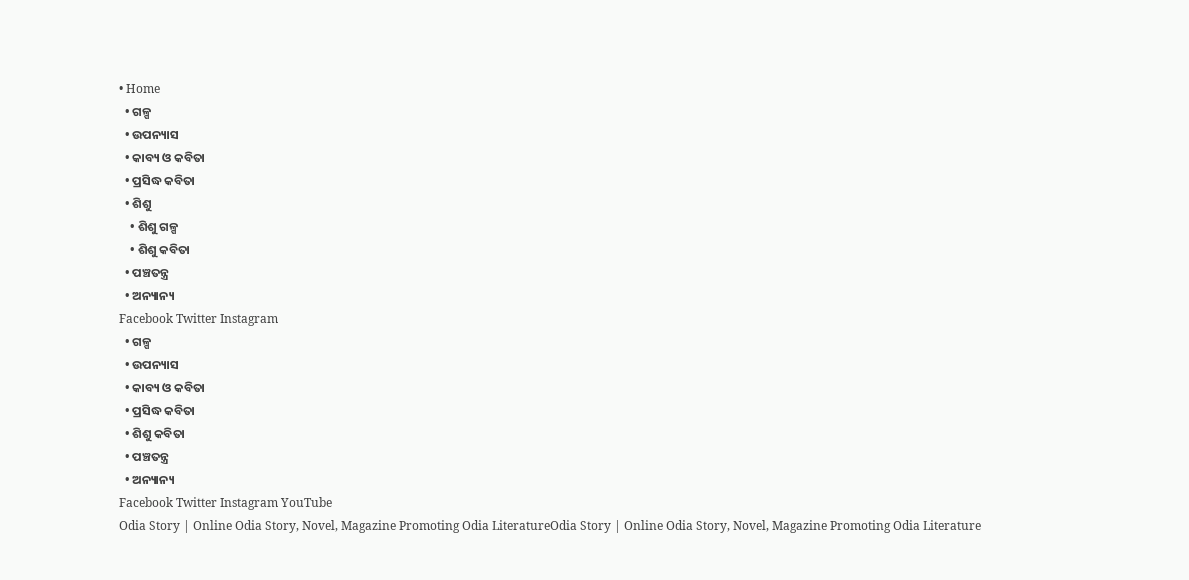• Home
  • ଗଳ୍ପ
  • ଉପନ୍ୟାସ
  • କାବ୍ୟ ଓ କବିତା
  • ପ୍ରସିଦ୍ଧ କବିତା
  • ଶିଶୁ
    • ଶିଶୁ ଗଳ୍ପ
    • ଶିଶୁ କବିତା
  • ପଞ୍ଚତନ୍ତ୍ର
  • ଅନ୍ୟାନ୍ୟ
Facebook Twitter Instagram
  • ଗଳ୍ପ
  • ଉପନ୍ୟାସ
  • କାବ୍ୟ ଓ କବିତା
  • ପ୍ରସିଦ୍ଧ କବିତା
  • ଶିଶୁ କବିତା
  • ପଞ୍ଚତନ୍ତ୍ର
  • ଅନ୍ୟାନ୍ୟ
Facebook Twitter Instagram YouTube
Odia Story | Online Odia Story, Novel, Magazine Promoting Odia LiteratureOdia Story | Online Odia Story, Novel, Magazine Promoting Odia Literature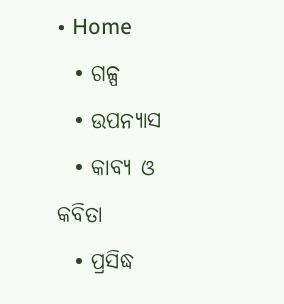• Home
  • ଗଳ୍ପ
  • ଉପନ୍ୟାସ
  • କାବ୍ୟ ଓ କବିତା
  • ପ୍ରସିଦ୍ଧ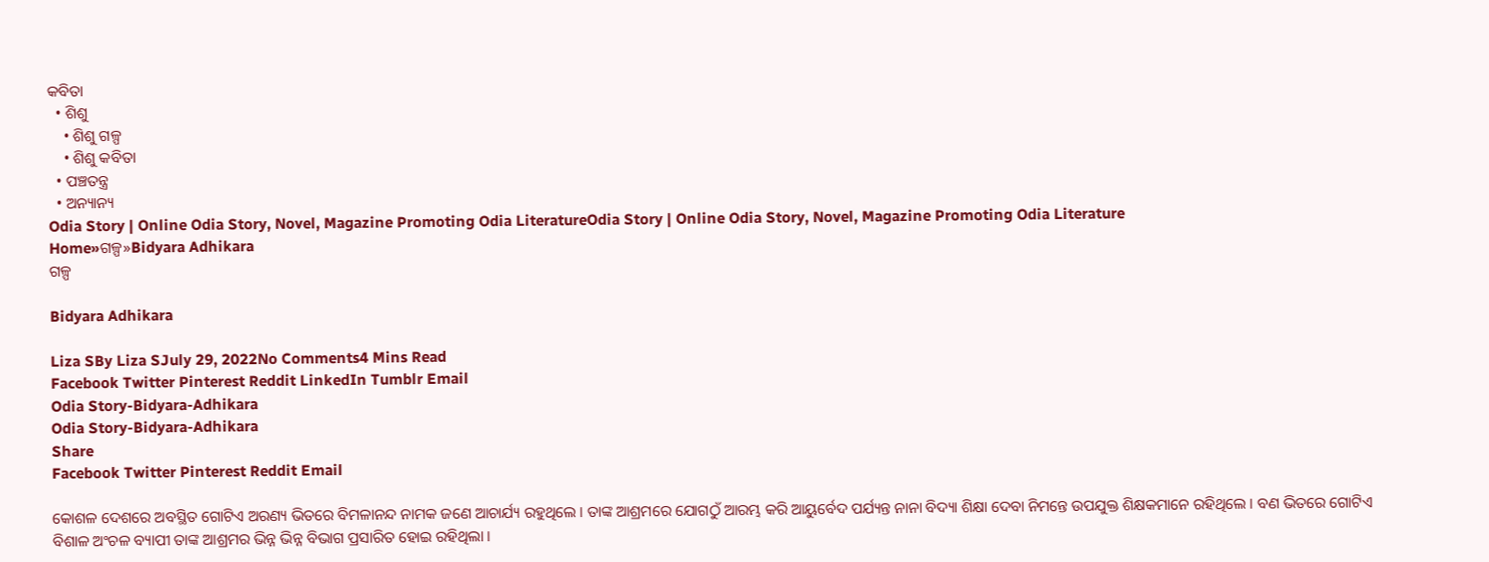କବିତା
  • ଶିଶୁ
    • ଶିଶୁ ଗଳ୍ପ
    • ଶିଶୁ କବିତା
  • ପଞ୍ଚତନ୍ତ୍ର
  • ଅନ୍ୟାନ୍ୟ
Odia Story | Online Odia Story, Novel, Magazine Promoting Odia LiteratureOdia Story | Online Odia Story, Novel, Magazine Promoting Odia Literature
Home»ଗଳ୍ପ»Bidyara Adhikara
ଗଳ୍ପ

Bidyara Adhikara

Liza SBy Liza SJuly 29, 2022No Comments4 Mins Read
Facebook Twitter Pinterest Reddit LinkedIn Tumblr Email
Odia Story-Bidyara-Adhikara
Odia Story-Bidyara-Adhikara
Share
Facebook Twitter Pinterest Reddit Email

କୋଶଳ ଦେଶରେ ଅବସ୍ଥିତ ଗୋଟିଏ ଅରଣ୍ୟ ଭିତରେ ବିମଳାନନ୍ଦ ନାମକ ଜଣେ ଆଚାର୍ଯ୍ୟ ରହୁଥିଲେ । ତାଙ୍କ ଆଶ୍ରମରେ ଯୋଗଠୁଁ ଆରମ୍ଭ କରି ଆୟୁର୍ବେଦ ପର୍ଯ୍ୟନ୍ତ ନାନା ବିଦ୍ୟା ଶିକ୍ଷା ଦେବା ନିମନ୍ତେ ଉପଯୁକ୍ତ ଶିକ୍ଷକମାନେ ରହିଥିଲେ । ବଣ ଭିତରେ ଗୋଟିଏ ବିଶାଳ ଅଂଚଳ ବ୍ୟାପୀ ତାଙ୍କ ଆଶ୍ରମର ଭିନ୍ନ ଭିନ୍ନ ବିଭାଗ ପ୍ରସାରିତ ହୋଇ ରହିଥିଲା ।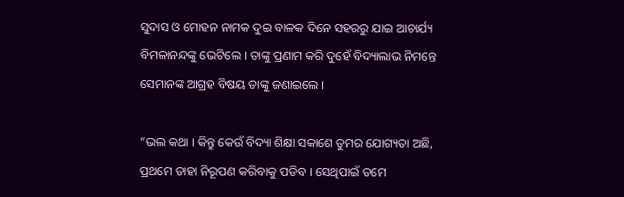ସୁଦାସ ଓ ମୋହନ ନାମକ ଦୁଇ ବାଳକ ଦିନେ ସହରରୁ ଯାଇ ଆଚାର୍ଯ୍ୟ ବିମଳାନନ୍ଦଙ୍କୁ ଭେଟିଲେ । ତାଙ୍କୁ ପ୍ରଣାମ କରି ଦୁହେଁ ବିଦ୍ୟାଲାଭ ନିମନ୍ତେ ସେମାନଙ୍କ ଆଗ୍ରହ ବିଷୟ ତାଙ୍କୁ ଜଣାଇଲେ ।

“ଭଲ କଥା । କିନ୍ତୁ କେଉଁ ବିଦ୍ୟା ଶିକ୍ଷା ସକାଶେ ତୁମର ଯୋଗ୍ୟତା ଅଛି, ପ୍ରଥମେ ତାହା ନିରୂପଣ କରିବାକୁ ପଡିବ । ସେଥିପାଇଁ ତମେ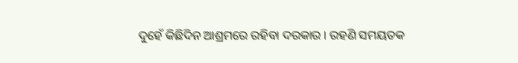ଦୁହେଁ କିଛିଦିନ ଆଶ୍ରମରେ ରହିବା ଦରକାର । ରହଣି ସମୟତକ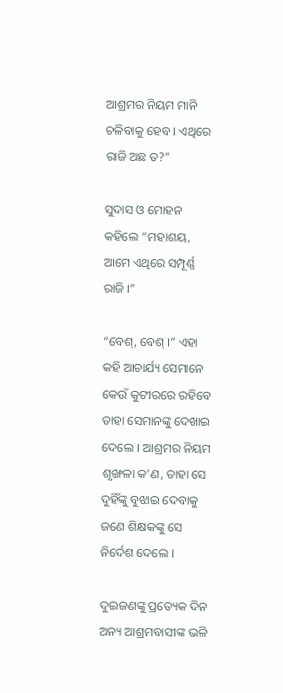ଆଶ୍ରମର ନିୟମ ମାନି ଚଳିବାକୁ ହେବ । ଏଥିରେ ରାଜି ଅଛ ତ?”

ସୁଦାସ ଓ ମୋହନ କହିଲେ “ମହାଶୟ, ଆମେ ଏଥିରେ ସମ୍ପୂର୍ଣ୍ଣ ରାଜି ।”

“ବେଶ୍, ବେଶ୍ ।” ଏହା କହି ଆଚାର୍ଯ୍ୟ ସେମାନେ କେଉଁ କୁଟୀରରେ ରହିବେ ତାହା ସେମାନଙ୍କୁ ଦେଖାଇ ଦେଲେ । ଆଶ୍ରମର ନିୟମ ଶୃଙ୍ଖଳା କ’ଣ, ତାହା ସେ ଦୁହିଁଙ୍କୁ ବୁଝାଇ ଦେବାକୁ ଜଣେ ଶିକ୍ଷକଙ୍କୁ ସେ ନିର୍ଦେଶ ଦେଲେ ।

ଦୁଇଜଣଙ୍କୁ ପ୍ରତ୍ୟେକ ଦିନ ଅନ୍ୟ ଆଶ୍ରମବାସୀଙ୍କ ଭଳି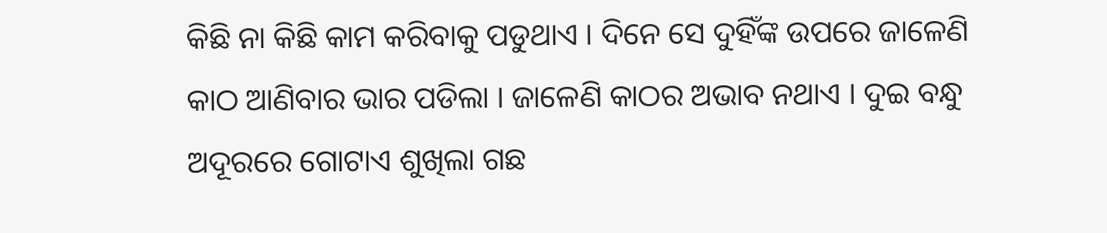କିଛି ନା କିଛି କାମ କରିବାକୁ ପଡୁଥାଏ । ଦିନେ ସେ ଦୁହିଁଙ୍କ ଉପରେ ଜାଳେଣି କାଠ ଆଣିବାର ଭାର ପଡିଲା । ଜାଳେଣି କାଠର ଅଭାବ ନଥାଏ । ଦୁଇ ବନ୍ଧୁ ଅଦୂରରେ ଗୋଟାଏ ଶୁଖିଲା ଗଛ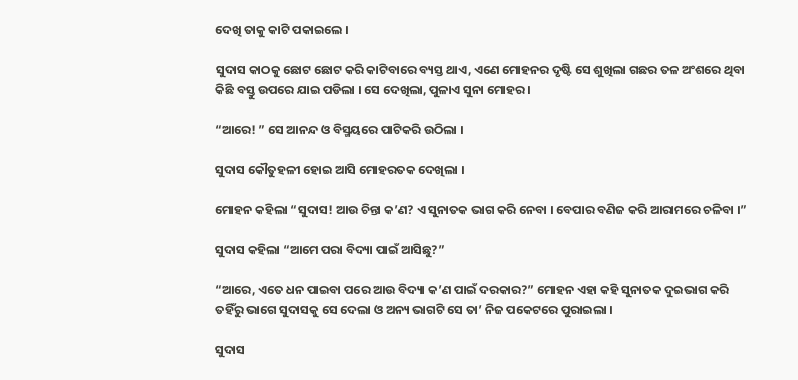ଦେଖି ତାକୁ କାଟି ପକାଇଲେ ।

ସୁଦାସ କାଠକୁ ଛୋଟ ଛୋଟ କରି କାଟିବାରେ ବ୍ୟସ୍ତ ଥାଏ, ଏଣେ ମୋହନର ଦୃଷ୍ଟି ସେ ଶୁଖିଲା ଗଛର ତଳ ଅଂଶରେ ଥିବା କିଛି ବସ୍ତୁ ଉପରେ ଯାଇ ପଡିଲା । ସେ ଦେଖିଲା, ପୁଳାଏ ସୁନା ମୋହର ।

“ଆରେ! ” ସେ ଆନନ୍ଦ ଓ ବିସ୍ମୟରେ ପାଟିକରି ଉଠିଲା ।

ସୁଦାସ କୌତୁହଳୀ ହୋଇ ଆସି ମୋହରତକ ଦେଖିଲା ।

ମୋହନ କହିଲା “ସୁଦାସ! ଆଉ ଚିନ୍ତା କ’ଣ? ଏ ସୁନାତକ ଭାଗ କରି ନେବା । ବେପାର ବଣିଜ କରି ଆରାମରେ ଚଳିବା ।”

ସୁଦାସ କହିଲା “ଆମେ ପରା ବିଦ୍ୟା ପାଇଁ ଆସିଛୁ?”

“ଆରେ, ଏତେ ଧନ ପାଇବା ପରେ ଆଉ ବିଦ୍ୟା କ’ଣ ପାଇଁ ଦରକାର?” ମୋହନ ଏହା କହି ସୁନାତକ ଦୁଇଭାଗ କରି ତହିଁରୁ ଭାଗେ ସୁଦାସକୁ ସେ ଦେଲା ଓ ଅନ୍ୟ ଭାଗଟି ସେ ତା’ ନିଜ ପକେଟରେ ପୁରାଇଲା ।

ସୁଦାସ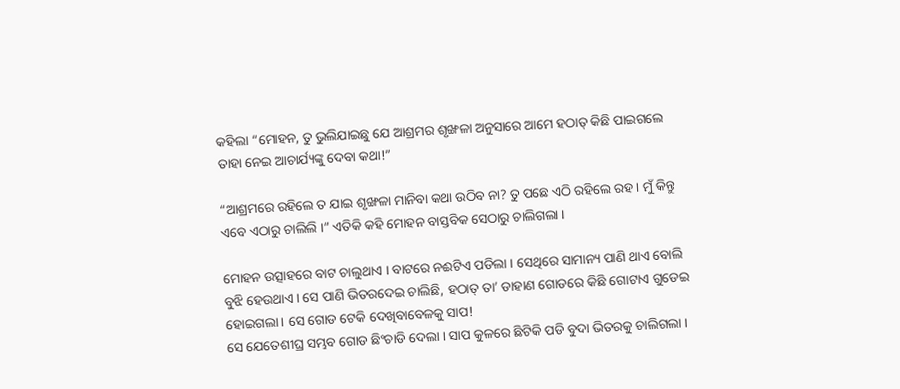କହିଲା “ମୋହନ, ତୁ ଭୁଲିଯାଇଛୁ ଯେ ଆଶ୍ରମର ଶୃଙ୍ଖଳା ଅନୁସାରେ ଆମେ ହଠାତ୍ କିଛି ପାଇଗଲେ ତାହା ନେଇ ଆଚାର୍ଯ୍ୟଙ୍କୁ ଦେବା କଥା!”

“ଆଶ୍ରମରେ ରହିଲେ ତ ଯାଇ ଶୃଙ୍ଖଳା ମାନିବା କଥା ଉଠିବ ନା? ତୁ ପଛେ ଏଠି ରହିଲେ ରହ । ମୁଁ କିନ୍ତୁ ଏବେ ଏଠାରୁ ଚାଲିଲି ।” ଏତିକି କହି ମୋହନ ବାସ୍ତବିକ ସେଠାରୁ ଚାଲିଗଲା ।

ମୋହନ ଉତ୍ସାହରେ ବାଟ ଚାଲୁଥାଏ । ବାଟରେ ନଈଟିଏ ପଡିଲା । ସେଥିରେ ସାମାନ୍ୟ ପାଣି ଥାଏ ବୋଲି ବୁଝି ହେଉଥାଏ । ସେ ପାଣି ଭିତରଦେଇ ଚାଲିଛି, ହଠାତ୍ ତା’ ଡାହାଣ ଗୋଡରେ କିଛି ଗୋଟାଏ ଗୁଡେଇ ହୋଇଗଲା । ସେ ଗୋଡ ଟେକି ଦେଖିବାବେଳକୁ ସାପ!
ସେ ଯେତେଶୀଘ୍ର ସମ୍ଭବ ଗୋଡ ଛିଂଚାଡି ଦେଲା । ସାପ କୁଳରେ ଛିଟିକି ପଡି ବୁଦା ଭିତରକୁ ଚାଲିଗଲା ।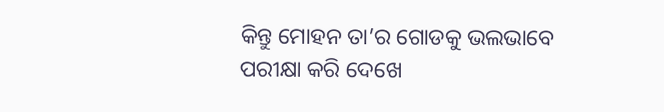କିନ୍ତୁ ମୋହନ ତା’ର ଗୋଡକୁ ଭଲଭାବେ ପରୀକ୍ଷା କରି ଦେଖେ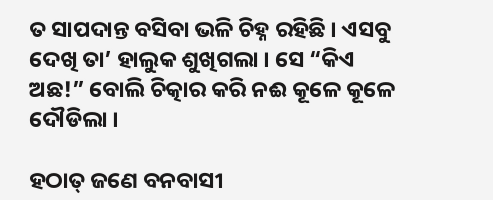ତ ସାପଦାନ୍ତ ବସିବା ଭଳି ଚିହ୍ନ ରହିଛି । ଏସବୁ ଦେଖି ତା’ ହାଲୁକ ଶୁଖିଗଲା । ସେ “କିଏ ଅଛ!” ବୋଲି ଚିତ୍କାର କରି ନଈ କୂଳେ କୂଳେ ଦୌଡିଲା ।

ହଠାତ୍ ଜଣେ ବନବାସୀ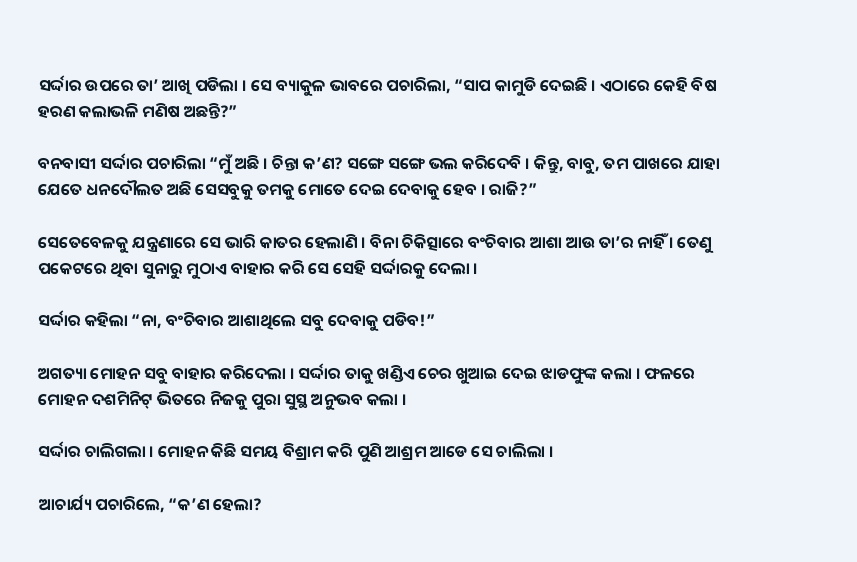ସର୍ଦ୍ଦାର ଉପରେ ତା’ ଆଖି ପଡିଲା । ସେ ବ୍ୟାକୁଳ ଭାବରେ ପଚାରିଲା, “ସାପ କାମୁଡି ଦେଇଛି । ଏଠାରେ କେହି ବିଷ ହରଣ କଲାଭଳି ମଣିଷ ଅଛନ୍ତି?”

ବନବାସୀ ସର୍ଦ୍ଦାର ପଚାରିଲା “ମୁଁ ଅଛି । ଚିନ୍ତା କ’ଣ? ସଙ୍ଗେ ସଙ୍ଗେ ଭଲ କରିଦେବି । କିନ୍ତୁ, ବାବୁ, ତମ ପାଖରେ ଯାହା ଯେତେ ଧନଦୌଲତ ଅଛି ସେସବୁକୁ ତମକୁ ମୋତେ ଦେଇ ଦେବାକୁ ହେବ । ରାଜି?”

ସେତେବେଳକୁ ଯନ୍ତ୍ରଣାରେ ସେ ଭାରି କାତର ହେଲାଣି । ବିନା ଚିକିତ୍ସାରେ ବଂଚିବାର ଆଶା ଆଉ ତା’ର ନାହିଁ । ତେଣୁ ପକେଟରେ ଥିବା ସୁନାରୁ ମୁଠାଏ ବାହାର କରି ସେ ସେହି ସର୍ଦ୍ଦାରକୁ ଦେଲା ।

ସର୍ଦ୍ଦାର କହିଲା “ନା, ବଂଚିବାର ଆଶାଥିଲେ ସବୁ ଦେବାକୁ ପଡିବ!”

ଅଗତ୍ୟା ମୋହନ ସବୁ ବାହାର କରିଦେଲା । ସର୍ଦ୍ଦାର ତାକୁ ଖଣ୍ଡିଏ ଚେର ଖୁଆଇ ଦେଇ ଝାଡଫୁଙ୍କ କଲା । ଫଳରେ ମୋହନ ଦଶମିନିଟ୍ ଭିତରେ ନିଜକୁ ପୁରା ସୁସ୍ଥ ଅନୁଭବ କଲା ।

ସର୍ଦ୍ଦାର ଚାଲିଗଲା । ମୋହନ କିଛି ସମୟ ବିଶ୍ରାମ କରି ପୁଣି ଆଶ୍ରମ ଆଡେ ସେ ଚାଲିଲା ।

ଆଚାର୍ଯ୍ୟ ପଚାରିଲେ, “କ’ଣ ହେଲା?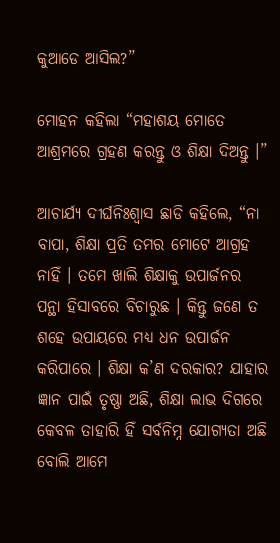କୁଆଡେ ଆସିଲ?”

ମୋହନ କହିଲା “ମହାଶୟ ମୋତେ ଆଶ୍ରମରେ ଗ୍ରହଣ କରନ୍ତୁ ଓ ଶିକ୍ଷା ଦିଅନ୍ତୁ ।”

ଆଚାର୍ଯ୍ୟ ଦୀର୍ଘନିଃଶ୍ୱାସ ଛାଡି କହିଲେ, “ନା ବାପା, ଶିକ୍ଷା ପ୍ରତି ତମର ମୋଟେ ଆଗ୍ରହ ନାହିଁ । ତମେ ଖାଲି ଶିକ୍ଷାକୁ ଉପାର୍ଜନର ପନ୍ଥା ହିସାବରେ ବିଚାରୁଛ । କିନ୍ତୁ ଜଣେ ତ ଶହେ ଉପାୟରେ ମଧ୍ୟ ଧନ ଉପାର୍ଜନ କରିପାରେ । ଶିକ୍ଷା କ’ଣ ଦରକାର? ଯାହାର ଜ୍ଞାନ ପାଇଁ ତୃଷ୍ଣା ଅଛି, ଶିକ୍ଷା ଲାଭ ଦିଗରେ କେବଳ ତାହାରି ହିଁ ସର୍ବନିମ୍ନ ଯୋଗ୍ୟତା ଅଛି ବୋଲି ଆମେ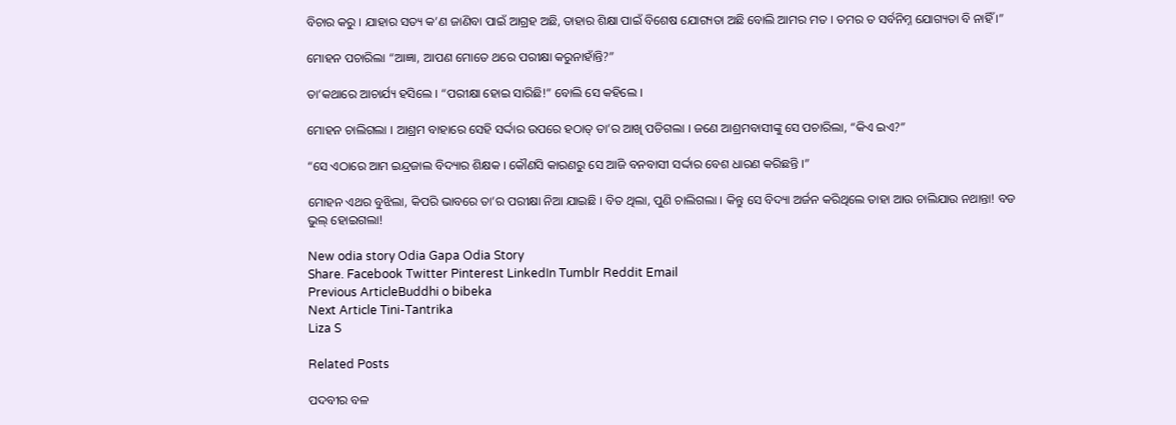ବିଚାର କରୁ । ଯାହାର ସତ୍ୟ କ’ଣ ଜାଣିବା ପାଇଁ ଆଗ୍ରହ ଅଛି, ତାହାର ଶିକ୍ଷା ପାଇଁ ବିଶେଷ ଯୋଗ୍ୟତା ଅଛି ବୋଲି ଆମର ମତ । ତମର ତ ସର୍ବନିମ୍ନ ଯୋଗ୍ୟତା ବି ନାହିଁ ।”

ମୋହନ ପଚାରିଲା “ଆଜ୍ଞା, ଆପଣ ମୋତେ ଥରେ ପରୀକ୍ଷା କରୁନାହାଁନ୍ତି?”

ତା’କଥାରେ ଆଚାର୍ଯ୍ୟ ହସିଲେ । “ପରୀକ୍ଷା ହୋଇ ସାରିଛି!” ବୋଲି ସେ କହିଲେ ।

ମୋହନ ଚାଲିଗଲା । ଆଶ୍ରମ ବାହାରେ ସେହି ସର୍ଦ୍ଦାର ଉପରେ ହଠାତ୍ ତା’ର ଆଖି ପଡିଗଲା । ଜଣେ ଆଶ୍ରମବାସୀଙ୍କୁ ସେ ପଚାରିଲା, “କିଏ ଇଏ?”

“ସେ ଏଠାରେ ଆମ ଇନ୍ଦ୍ରଜାଲ ବିଦ୍ୟାର ଶିକ୍ଷକ । କୌଣସି କାରଣରୁ ସେ ଆଜି ବନବାସୀ ସର୍ଦ୍ଦାର ବେଶ ଧାରଣ କରିଛନ୍ତି ।”

ମୋହନ ଏଥର ବୁଝିଲା, କିପରି ଭାବରେ ତା’ର ପରୀକ୍ଷା ନିଆ ଯାଇଛି । ବିତ ଥିଲା, ପୁଣି ଚାଲିଗଲା । କିନ୍ତୁ ସେ ବିଦ୍ୟା ଅର୍ଜନ କରିଥିଲେ ତାହା ଆଉ ଚାଲିଯାଉ ନଥାନ୍ତା! ବଡ ଭୁଲ୍ ହୋଇଗଲା!

New odia story Odia Gapa Odia Story
Share. Facebook Twitter Pinterest LinkedIn Tumblr Reddit Email
Previous ArticleBuddhi o bibeka
Next Article Tini-Tantrika
Liza S

Related Posts

ପଦବୀର ବଳ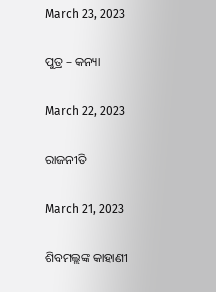March 23, 2023

ପୁତ୍ର – କନ୍ୟା

March 22, 2023

ରାଜନୀତି

March 21, 2023

ଶିବମଲ୍ଲଙ୍କ କାହାଣୀ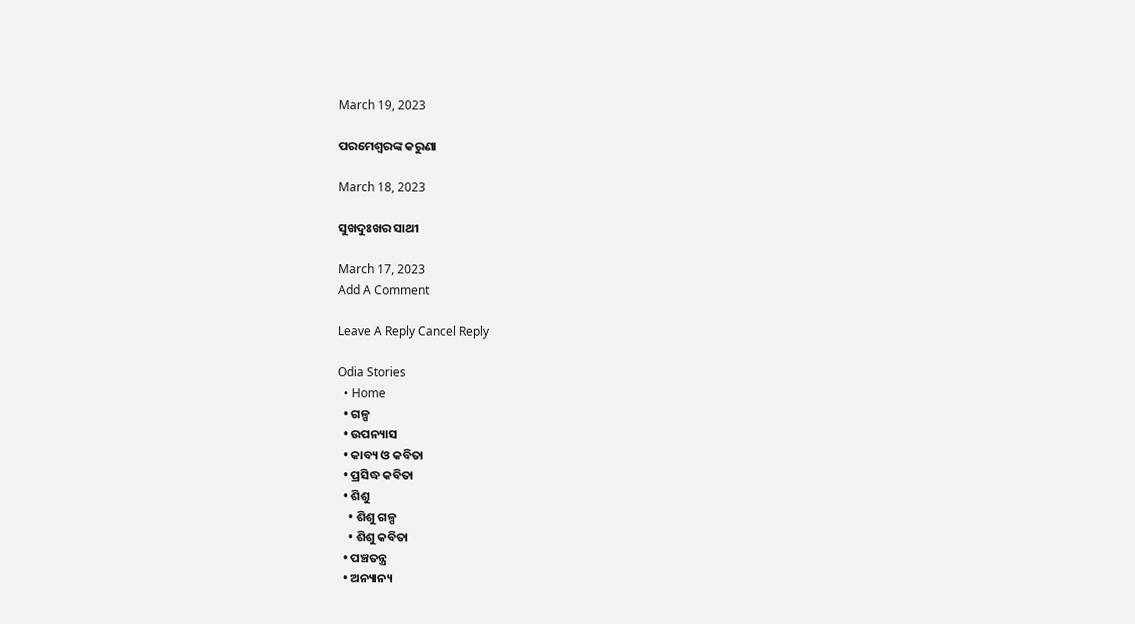March 19, 2023

ପରମେଶ୍ୱରଙ୍କ କରୁଣା

March 18, 2023

ସୁଖଦୁଃଖର ସାଥୀ

March 17, 2023
Add A Comment

Leave A Reply Cancel Reply

Odia Stories
  • Home
  • ଗଳ୍ପ
  • ଉପନ୍ୟାସ
  • କାବ୍ୟ ଓ କବିତା
  • ପ୍ରସିଦ୍ଧ କବିତା
  • ଶିଶୁ
    • ଶିଶୁ ଗଳ୍ପ
    • ଶିଶୁ କବିତା
  • ପଞ୍ଚତନ୍ତ୍ର
  • ଅନ୍ୟାନ୍ୟ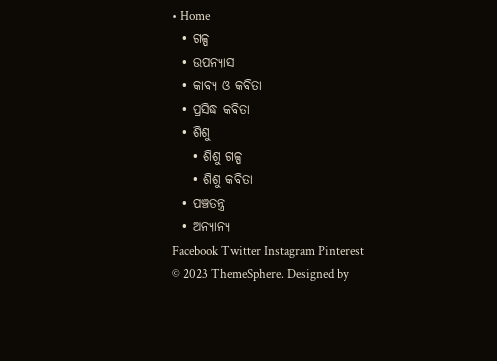• Home
  • ଗଳ୍ପ
  • ଉପନ୍ୟାସ
  • କାବ୍ୟ ଓ କବିତା
  • ପ୍ରସିଦ୍ଧ କବିତା
  • ଶିଶୁ
    • ଶିଶୁ ଗଳ୍ପ
    • ଶିଶୁ କବିତା
  • ପଞ୍ଚତନ୍ତ୍ର
  • ଅନ୍ୟାନ୍ୟ
Facebook Twitter Instagram Pinterest
© 2023 ThemeSphere. Designed by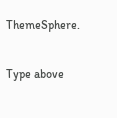ThemeSphere.

Type above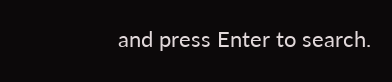and press Enter to search.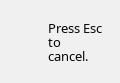Press Esc to cancel.